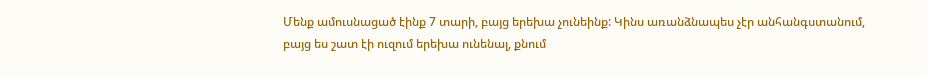Մենք ամուսնացած էինք 7 տարի, բայց երեխա չունեինք: Կինս առանձնապես չէր անհանգստանում, բայց ես շատ էի ուզում երեխա ունենալ, քնում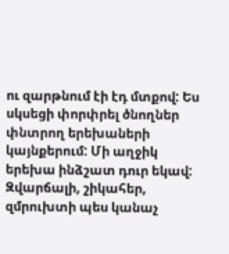ու զարթնում էի էդ մտքով: Ես սկսեցի փորփրել ծնողներ փնտրող երեխաների կայնքերում: Մի աղջիկ երեխա ինձշատ դուր եկավ: Զվարճալի, շիկահեր, զմրուխտի պես կանաչ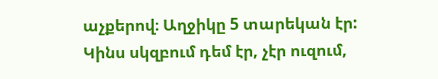աչքերով։ Աղջիկը 5 տարեկան էր:
Կինս սկզբում դեմ էր, չէր ուզում,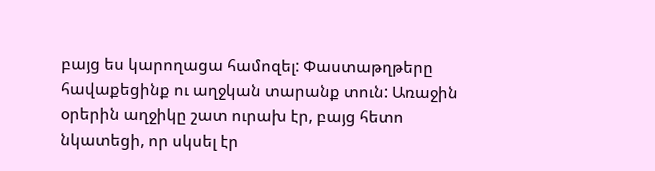բայց ես կարողացա համոզել: Փաստաթղթերը հավաքեցինք ու աղջկան տարանք տուն: Առաջին օրերին աղջիկը շատ ուրախ էր, բայց հետո նկատեցի, որ սկսել էր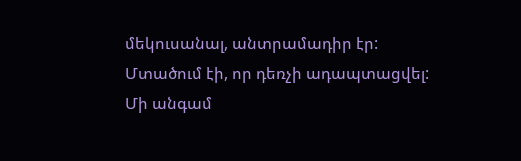մեկուսանալ, անտրամադիր էր: Մտածում էի, որ դեռչի ադապտացվել: Մի անգամ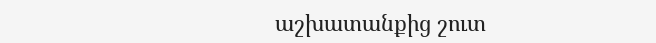աշխատանքից շուտ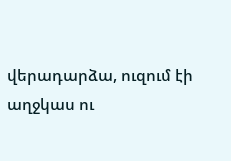վերադարձա, ուզում էի աղջկաս ու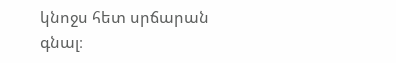կնոջս հետ սրճարան գնալ։